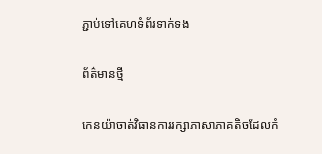ភ្ជាប់ទៅគេហទំព័រទាក់ទង

ព័ត៌មានថ្មី

កេនយ៉ាចាត់វិធានការរក្សាភាសាភាគតិចដែលកំ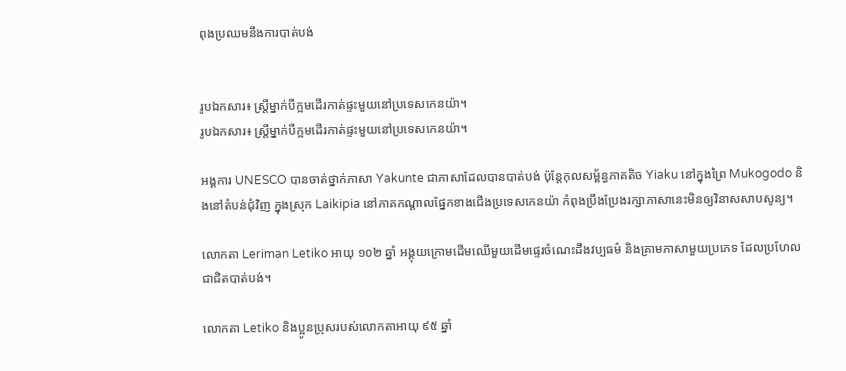ពុងប្រឈមនឹងការបាត់បង់


រូបឯកសារ៖ ស្រ្តីម្នាក់បីក្អមដើរកាត់ផ្ទះមួយនៅប្រទេសកេនយ៉ា។
រូបឯកសារ៖ ស្រ្តីម្នាក់បីក្អមដើរកាត់ផ្ទះមួយនៅប្រទេសកេនយ៉ា។

អង្គការ UNESCO បានចាត់ថ្នាក់ភាសា Yakunte ជាភាសាដែលបានបាត់បង់ ប៉ុន្តែកុលសម្ព័ន្ធភាគតិច Yiaku នៅក្នុងព្រៃ Mukogodo និងនៅតំបន់ជុំវិញ ក្នុងស្រុក Laikipia នៅភាគកណ្ដាលផ្នែកខាងជើងប្រទេសកេនយ៉ា កំពុងប្រឹងប្រែងរក្សាភាសានេះមិនឲ្យវិនាសសាបសូន្យ។

លោកតា Leriman Letiko អាយុ ១០២ ឆ្នាំ អង្គុយក្រោមដើមឈើមួយដើមផ្ទេរចំណេះដឹងវប្បធម៌ និងគ្រាមភាសាមួយប្រភេទ ដែលប្រហែលជាជិតបាត់បង់។

លោកតា Letiko និងប្អូនប្រុសរបស់លោកតាអាយុ ៩៥ ឆ្នាំ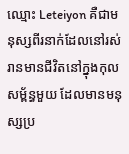ឈ្មោះ Leteiyon គឺជាមនុស្សពីរនាក់ដែលនៅរស់រានមានជីវិតនៅក្នុងកុលសម្ព័ន្ធមួយ ដែលមានមនុស្សប្រ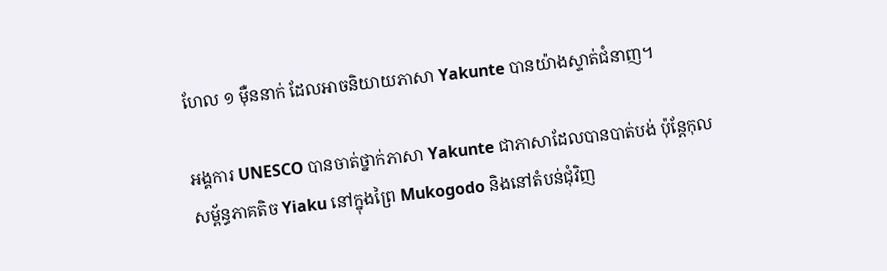ហែល ១ ម៉ឺននាក់ ដែលអាចនិយាយភាសា Yakunte បានយ៉ាងស្ទាត់ជំនាញ។

អង្គការ UNESCO បានចាត់ថ្នាក់ភាសា Yakunte ជាភាសាដែលបានបាត់បង់ ប៉ុន្តែកុលសម្ព័ន្ធភាគតិច Yiaku នៅក្នុងព្រៃ Mukogodo និងនៅតំបន់ជុំវិញ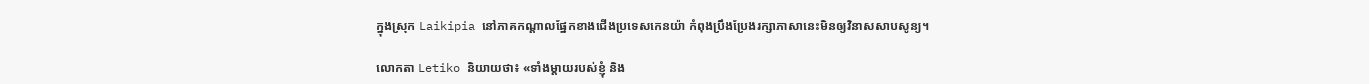ក្នុងស្រុក Laikipia នៅភាគកណ្ដាលផ្នែកខាងជើងប្រទេសកេនយ៉ា កំពុងប្រឹងប្រែងរក្សាភាសានេះមិនឲ្យវិនាសសាបសូន្យ។

លោកតា Letiko និយាយថា៖ «ទាំងម្ដាយរបស់ខ្ញុំ និង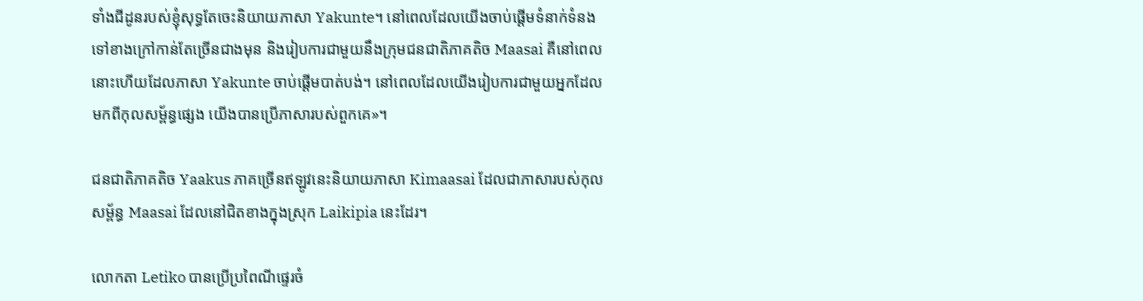ទាំងជីដូនរបស់ខ្ញុំសុទ្ធតែចេះនិយាយភាសា Yakunte។ នៅពេលដែលយើងចាប់ផ្ដើមទំនាក់ទំនងទៅខាងក្រៅកាន់តែច្រើនជាងមុន និងរៀបការជាមួយនឹងក្រុមជនជាតិភាគតិច Maasai គឺនៅពេលនោះហើយដែលភាសា Yakunte ចាប់ផ្ដើមបាត់បង់។ នៅពេលដែលយើងរៀបការជាមួយអ្នកដែលមកពីកុលសម្ព័ន្ធផ្សេង យើងបានប្រើភាសារបស់ពួកគេ»។

ជនជាតិភាគតិច Yaakus ភាគច្រើនឥឡូវនេះនិយាយភាសា Kimaasai ដែលជាភាសារបស់កុលសម្ព័ន្ធ Maasai ដែលនៅជិតខាងក្នុងស្រុក Laikipia នេះដែរ។

លោកតា Letiko បានប្រើប្រពៃណីផ្ទេរចំ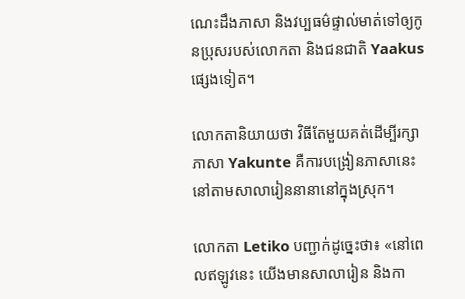ណេះដឹងភាសា និងវប្បធម៌ផ្ទាល់មាត់ទៅឲ្យកូនប្រុសរបស់លោកតា និងជនជាតិ Yaakus ផ្សេងទៀត។

លោកតានិយាយថា វិធីតែមួយគត់ដើម្បីរក្សាភាសា Yakunte គឺការបង្រៀនភាសានេះនៅតាមសាលារៀននានានៅក្នុងស្រុក។

លោកតា Letiko បញ្ជាក់ដូច្នេះថា៖ «នៅពេលឥឡូវនេះ យើងមានសាលារៀន និងកា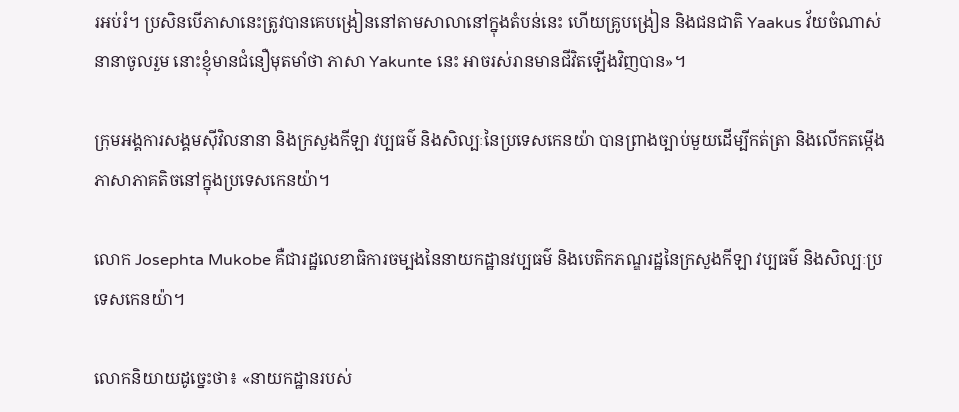រអប់រំ។ ប្រសិនបើភាសានេះត្រូវបានគេបង្រៀននៅតាមសាលានៅក្នុងតំបន់នេះ ហើយគ្រូបង្រៀន និងជនជាតិ Yaakus វ័យចំណាស់នានាចូលរួម នោះខ្ញុំមានជំនឿមុតមាំថា ភាសា Yakunte នេះ អាចរស់រានមានជីវិតឡើងវិញបាន»។

ក្រុមអង្គការសង្គមស៊ីវិលនានា និងក្រសួងកីឡា វប្បធម៌ និងសិល្បៈនៃប្រទេសកេនយ៉ា បានព្រាងច្បាប់មួយដើម្បីកត់ត្រា និងលើកតម្កើងភាសាភាគតិចនៅក្នុងប្រទេសកេនយ៉ា។

លោក Josephta Mukobe គឺជារដ្ឋលេខាធិការចម្បងនៃនាយកដ្ឋានវប្បធម៌ និងបេតិកភណ្ឌរដ្ឋនៃក្រសួងកីឡា វប្បធម៌ និងសិល្បៈប្រទេសកេនយ៉ា។

លោកនិយាយដូច្នេះថា៖ «នាយកដ្ឋានរបស់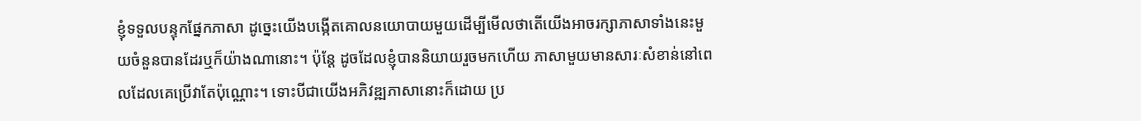ខ្ញុំទទួលបន្ទុកផ្នែកភាសា ដូច្នេះយើងបង្កើតគោលនយោបាយមួយដើម្បីមើលថាតើយើងអាចរក្សាភាសាទាំងនេះមួយចំនួនបានដែរឬក៏យ៉ាងណានោះ។ ប៉ុន្តែ ដូចដែលខ្ញុំបាននិយាយរួចមកហើយ ភាសាមួយមានសារៈសំខាន់នៅពេលដែលគេប្រើវាតែប៉ុណ្ណោះ។ ទោះបីជាយើងអភិវឌ្ឍភាសានោះក៏ដោយ ប្រ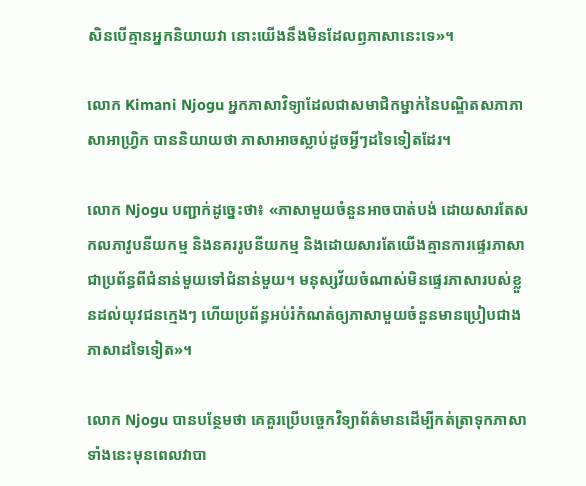សិនបើគ្មានអ្នកនិយាយវា នោះយើងនឹងមិនដែលឭភាសានេះទេ»។

លោក Kimani Njogu អ្នកភាសាវិទ្យាដែលជាសមាជិកម្នាក់នៃបណ្ឌិតសភាភាសាអាហ្វ្រិក បាននិយាយថា ភាសាអាចស្លាប់ដូចអ្វីៗដទៃទៀតដែរ។

លោក Njogu បញ្ជាក់ដូច្នេះថា៖ «ភាសាមួយចំនួនអាចបាត់បង់ ដោយសារតែសកលភាវូបនីយកម្ម និងនគររូបនីយកម្ម និងដោយសារតែយើងគ្មានការផ្ទេរភាសាជាប្រព័ន្ធពីជំនាន់មួយទៅជំនាន់មួយ។ មនុស្សវ័យចំណាស់មិនផ្ទេរភាសារបស់ខ្លួនដល់យុវជនក្មេងៗ ហើយប្រព័ន្ធអប់រំកំណត់ឲ្យភាសាមួយចំនួនមានប្រៀបជាងភាសាដទៃទៀត»។

លោក Njogu បានបន្ថែមថា គេគួរប្រើបច្ចេកវិទ្យាព័ត៌មានដើម្បីកត់ត្រាទុកភាសាទាំងនេះមុនពេលវាបា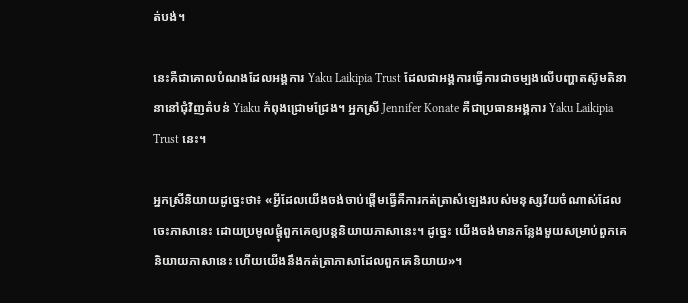ត់បង់។

នេះគឺជាគោលបំណងដែលអង្គការ Yaku Laikipia Trust ដែលជាអង្គការធ្វើការជាចម្បងលើបញ្ហាតស៊ូមតិនានានៅជុំវិញតំបន់ Yiaku កំពុងជ្រោមជ្រែង។ អ្នកស្រី Jennifer Konate គឺជាប្រធានអង្គការ Yaku Laikipia Trust នេះ។

អ្នកស្រីនិយាយដូច្នេះថា៖ «អ្វីដែលយើងចង់ចាប់ផ្ដើមធ្វើគឺការកត់ត្រាសំឡេងរបស់មនុស្សវ័យចំណាស់ដែលចេះភាសានេះ ដោយប្រមូលផ្ដុំពួកគេឲ្យបន្តនិយាយភាសានេះ។ ដូច្នេះ យើងចង់មានកន្លែងមួយសម្រាប់ពួកគេនិយាយភាសានេះ ហើយយើងនឹងកត់ត្រាភាសាដែលពួកគេនិយាយ»។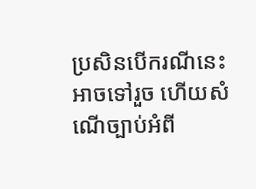ប្រសិនបើករណីនេះអាចទៅរួច ហើយសំណើច្បាប់អំពី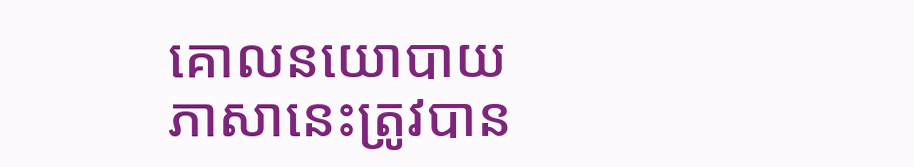គោលនយោបាយភាសានេះត្រូវបាន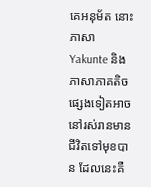គេអនុម័ត នោះភាសា Yakunte និងភាសាភាគតិចផ្សេងទៀតអាចនៅរស់រានមានជីវិតទៅមុខបាន ដែលនេះគឺ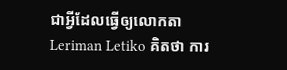ជាអ្វីដែលធ្វើឲ្យលោកតា Leriman Letiko គិតថា ការ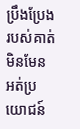ប្រឹងប្រែងរបស់គាត់មិនមែនអត់ប្រយោជន៍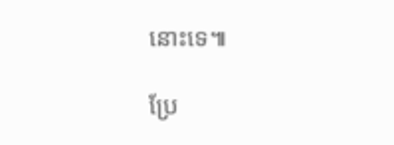នោះទេ៕

ប្រែ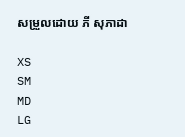សម្រួលដោយ ភី សុភាដា

XS
SM
MD
LG